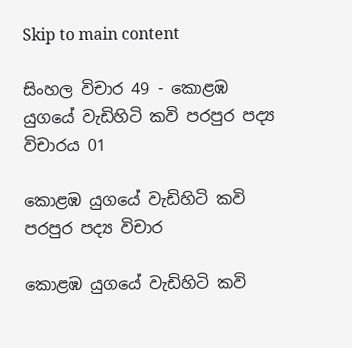Skip to main content

සිංහල විචාර 49 - කොළඹ යුගයේ වැඩිහිටි කවි පරපුර පද්‍ය විචාරය 01

කොළඹ යුගයේ වැඩිහිටි කවි පරපුර පද්‍ය විචාර

කොළඹ යුගයේ වැඩිහිටි කවි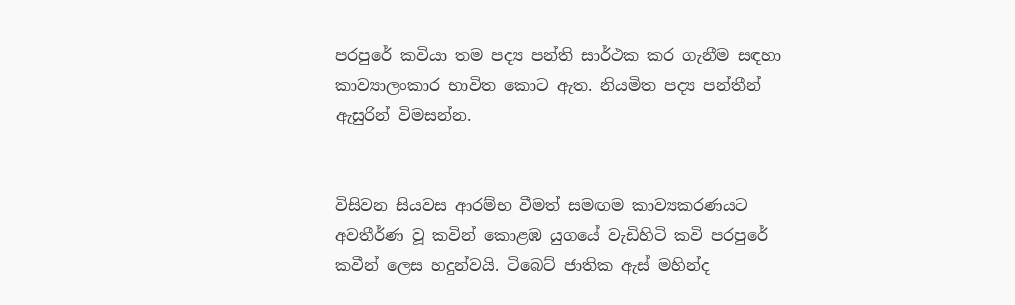පරපුරේ කවියා තම පද්‍ය පන්ති සාර්ථක කර ගැනීම සඳහා කාව්‍යාලංකාර භාවිත කොට ඇත. නියමිත පද්‍ය පන්තීන් ඇසුරින් විමසන්න.


විසිවන සියවස ආරම්භ වීමත් සමඟම කාව්‍යකරණයට අවතීර්ණ වූ කවින් කොළඹ යුගයේ වැඩිහිටි කවි පරපුරේ කවීන් ලෙස හදුන්වයි. ටිබෙට් ජාතික ඇස් මහින්ද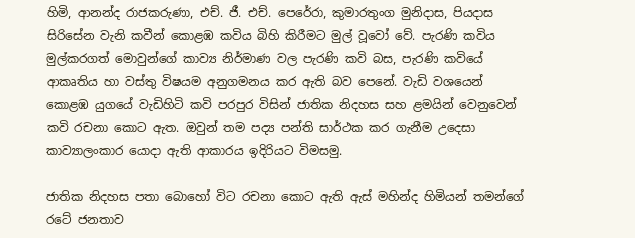හිමි, ආනන්ද රාජකරුණා, එච්. ජී. එච්. පෙරේරා, කුමාරතුංග මුනිදාස, පියදාස සිරිසේන වැනි කවීන් කොළඹ කවිය බිහි කිරීමට මුල් වූවෝ වේ. පැරණි කවිය මුල්කරගත් මොවුන්ගේ කාව්‍ය නිර්මාණ වල පැරණි කවි බස, පැරණි කවියේ ආකෘතිය හා වස්තු විෂයම අනුගමනය කර ඇති බව පෙනේ. වැඩි වශයෙන් කොළඹ යුගයේ වැඩිහිටි කවි පරපුර විසින් ජාතික නිදහස සහ ළමයින් වෙනුවෙන් කවි රචනා කොට ඇත. ඔවුන් තම පද්‍ය පන්ති සාර්ථක කර ගැනීම උදෙසා කාව්‍යාලංකාර යොදා ඇති ආකාරය ඉදිරියට විමසමු.

ජාතික නිදහස පතා බොහෝ විට රචනා කොට ඇති ඇස් මහින්ද හිමියන් තමන්ගේ රටේ ජනතාව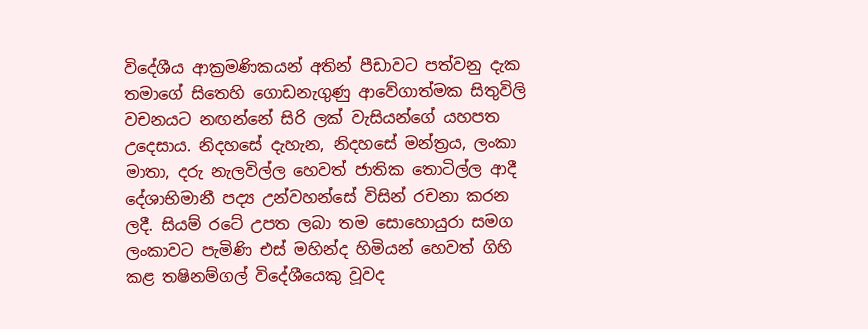විදේශීය ආක්‍රමණිකයන් අතින් පීඩාවට පත්වනු දැක තමාගේ සිතෙහි ගොඩනැගුණු ආවේගාත්මක සිතුවිලි වචනයට නඟන්නේ සිරි ලක් වැසියන්ගේ යහපත උදෙසාය. නිදහසේ දැහැන, නිදහසේ මන්ත්‍රය, ලංකා මාතා, දරු නැලවිල්ල හෙවත් ජාතික තොටිල්ල ආදී දේශාභිමානී පද්‍ය උන්වහන්සේ විසින් රචනා කරන ලදී. සියම් රටේ උපත ලබා තම සොහොයුරා සමග ලංකාවට පැමිණි එස් මහින්ද හිමියන් හෙවත් ගිහි කළ තෂිනම්ගල් විදේශීයෙකු වූවද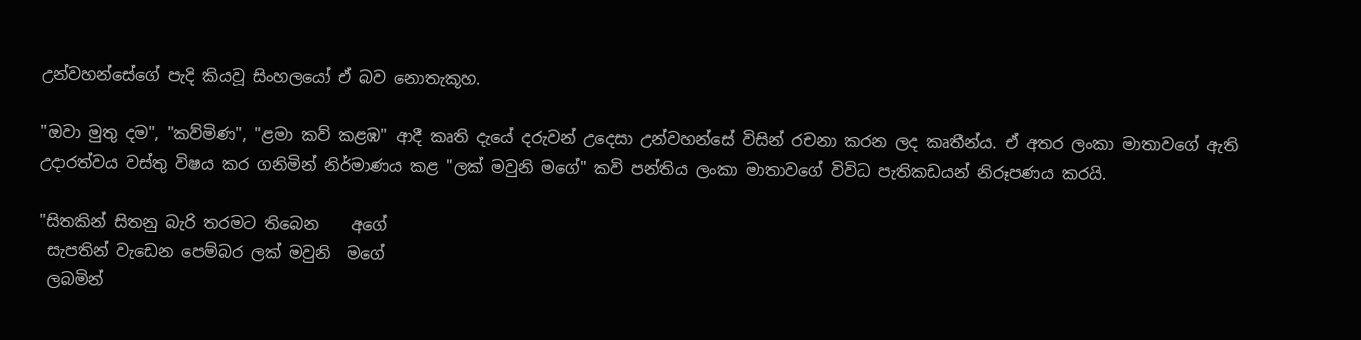උන්වහන්සේගේ පැදි කියවූ සිංහලයෝ ඒ බව නොතැකූහ.

"ඔවා මුතු දම", "කව්මිණ", "ළමා කව් කළඹ" ආදී කෘති දැයේ දරුවන් උදෙසා උන්වහන්සේ විසින් රචනා කරන ලද කෘතීන්ය. ඒ අතර ලංකා මාතාවගේ ඇති උදාරත්වය වස්තු විෂය කර ගනිමින් නිර්මාණය කළ "ලක් මවුනි මගේ" කවි පන්තිය ලංකා මාතාවගේ විවිධ පැතිකඩයන් නිරූපණය කරයි.

"සිතකින් සිතනු බැරි තරමට තිබෙන    අගේ
 සැපතින් වැඩෙන පෙම්බර ලක් මවුනි  මගේ
 ලබමින්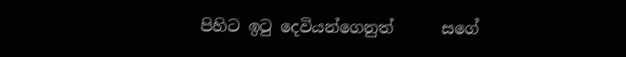පිහිට ඉටු දෙවියන්ගෙනුත්      සගේ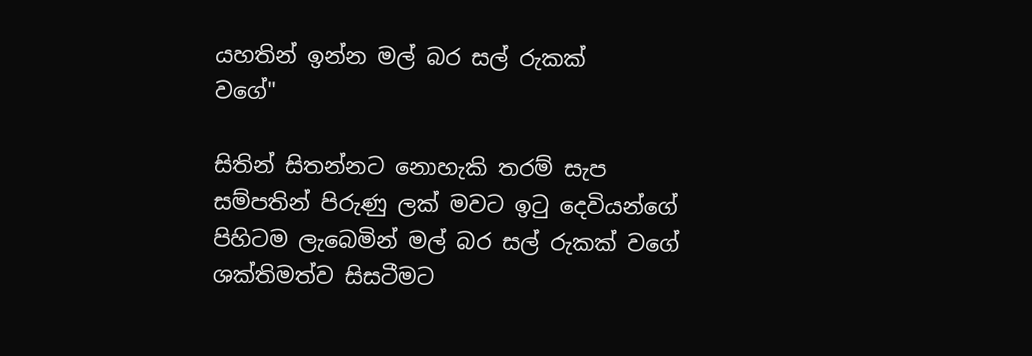යහතින් ඉන්න මල් බර සල් රුකක්      වගේ"

සිතින් සිතන්නට නොහැකි තරම් සැප සම්පතින් පිරුණු ලක් මවට ඉටු දෙවියන්ගේ පිහිටම ලැබෙමින් මල් බර සල් රුකක් වගේ ශක්තිමත්ව සිසටීමට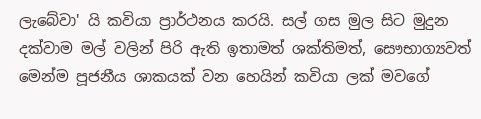ලැබේවා' යි කවියා ප්‍රාර්ථනය කරයි. සල් ගස මුල සිට මුදුන දක්වාම මල් වලින් පිරි ඇති ඉතාමත් ශක්තිමත්, සෞභාග්‍යවත් මෙන්ම පූජනීය ශාකයක් වන හෙයින් කවියා ලක් මවගේ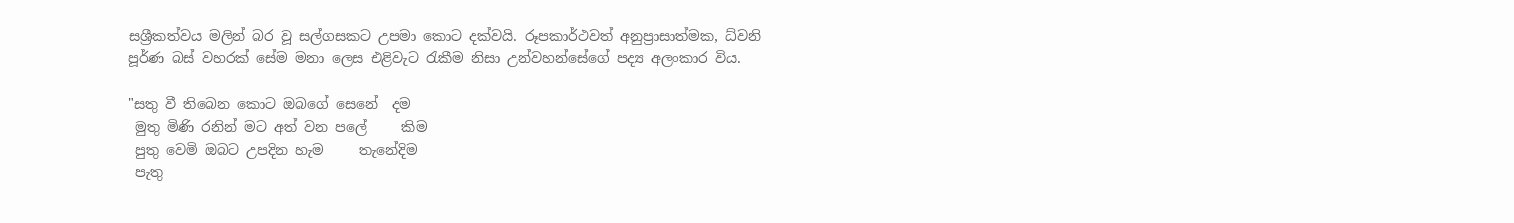සශ්‍රීකත්වය මලින් බර වූ සල්ගසකට උපමා කොට දක්වයි. රූපකාර්ථවත් අනුප්‍රාසාත්මක, ධ්වනි පූර්ණ බස් වහරක් සේම මනා ලෙස එළිවැට රැකීම නිසා උන්වහන්සේගේ පද්‍ය අලංකාර විය.

"සතු වී තිබෙන කොට ඔබගේ සෙනේ  දම
 මුතු මිණි රනින් මට අත් වන පලේ     කිම
 පුතු වෙමි ඔබට උපදින හැම     තැනේදිම
 පැතු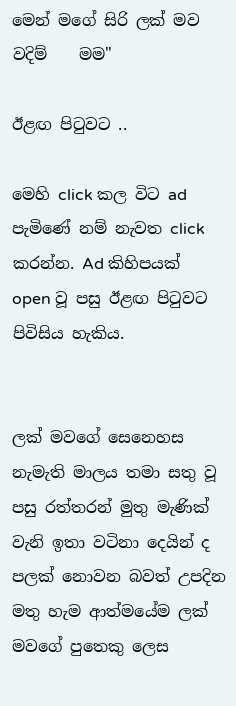මෙන් මගේ සිරි ලක් මව වදිම්    මම"

ඊළඟ පිටුවට ..

මෙහි click කල විට ad පැමිණේ නම් නැවත click කරන්න. Ad කිහිපයක් open වූ පසු ඊළඟ පිටුවට පිවිසිය හැකිය.


ලක් මවගේ සෙනෙහස නැමැති මාලය තමා සතු වූ පසු රත්තරන් මුතු මැණික් වැනි ඉතා වටිනා දෙයින් ද පලක් නොවන බවත් උපදින මතු හැම ආත්මයේම ලක් මවගේ පුතෙකු ලෙස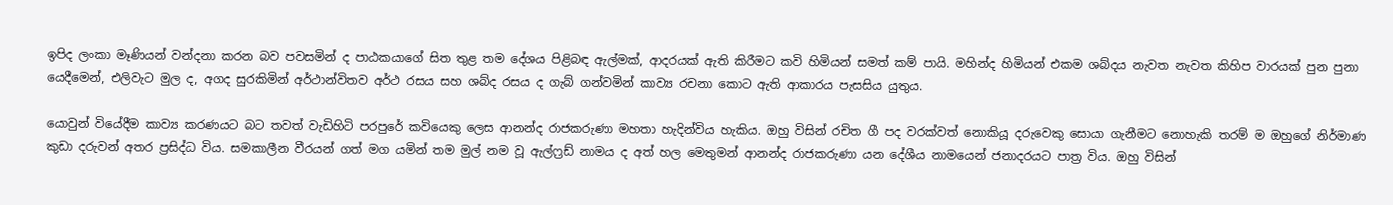ඉපිද ලංකා මෑණියන් වන්දනා කරන බව පවසමින් ද පාඨකයාගේ සිත තුළ තම දේශය පිළිබඳ ඇල්මක්, ආදරයක් ඇති කිරීමට කවි හිමියන් සමත් කම් පායි. මහින්ද හිමියන් එකම ශබ්දය නැවත නැවත කිහිප වාරයක් පුන පුනා යෙදීමෙන්, එලිවැට මුල ද, අගද සුරකිමින් අර්ථාන්විතව අර්ථ රසය සහ ශබ්ද රසය ද ගැබ් ගන්වමින් කාව්‍ය රචනා කොට ඇති ආකාරය පැසසිය යුතුය.

යොවුන් වියේදීම කාව්‍ය කරණයට බට තවත් වැඩිහිටි පරපුරේ කවියෙකු ලෙස ආනන්ද රාජකරුණා මහතා හැදින්විය හැකිය. ඔහු විසින් රචිත ගී පද වරක්වත් නොකියූ දරුවෙකු සොයා ගැනීමට නොහැකි තරම් ම ඔහුගේ නිර්මාණ කුඩා දරුවන් අතර ප්‍රසිද්ධ විය. සමකාලීන වීරයන් ගත් මග යමින් තම මුල් නම වූ ඇල්ෆ්‍රඩ් නාමය ද අත් හල මෙතුමන් ආනන්ද රාජකරුණා යන දේශීය නාමයෙන් ජනාදරයට පාත්‍ර විය. ඔහු විසින්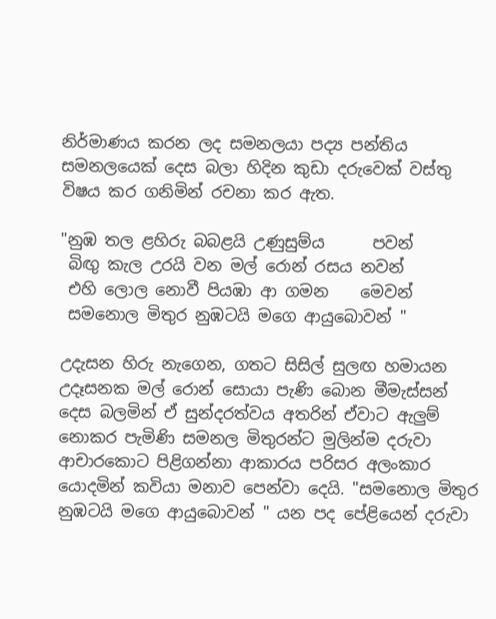නිර්මාණය කරන ලද සමනලයා පද්‍ය පන්තිය සමනලයෙක් දෙස බලා හිදින කුඩා දරුවෙක් වස්තු විෂය කර ගනිමින් රචනා කර ඇත.

"නුඹ තල ළහිරු බබළයි උණුසුම්ය      පවන්
 බිඟු කැල උරයි වන මල් රොන් රසය නවන්
 එහි ලොල නොවී පියඹා ආ ගමන    මෙවන්
 සමනොල මිතුර නුඹටයි මගෙ ආයුබොවන් "

උදැසන හිරු නැගෙන, ගතට සිසිල් සුලඟ හමායන උදෑසනක මල් රොන් සොයා පැණි බොන මීමැස්සන් දෙස බලමින් ඒ සුන්දරත්වය අතරින් ඒවාට ඇලුම් නොකර පැමිණි සමනල මිතුරන්ට මුලින්ම දරුවා ආචාරකොට පිළිගන්නා ආකාරය පරිසර අලංකාර යොදමින් කවියා මනාව පෙන්වා දෙයි. "සමනොල මිතුර නුඹටයි මගෙ ආයුබොවන් " යන පද පේළියෙන් දරුවා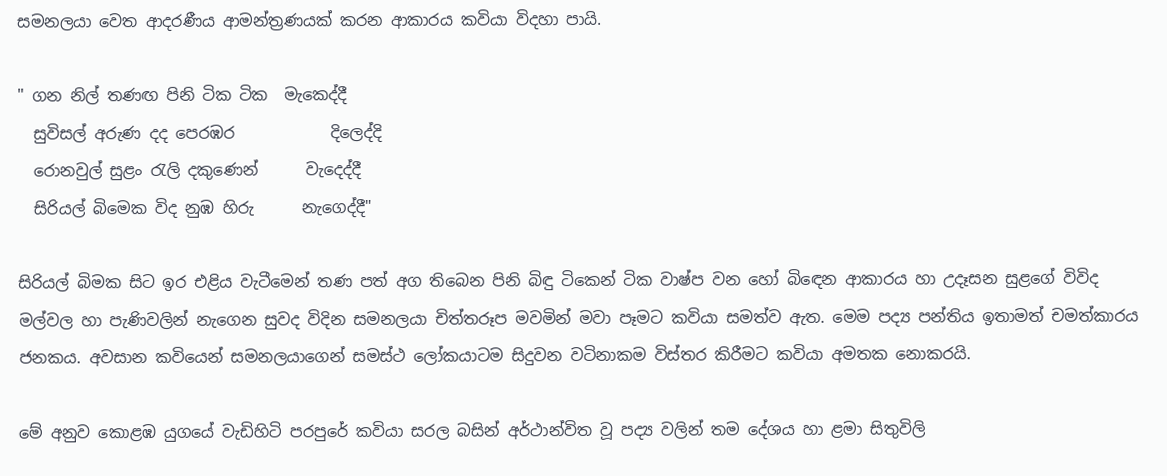සමනලයා වෙත ආදරණීය ආමන්ත්‍රණයක් කරන ආකාරය කවියා විදහා පායි.

" ගන නිල් තණඟ පිනි ටික ටික  මැකෙද්දී
  සුවිසල් අරුණ දද පෙරඹර            දිලෙද්දි
  රොනවුල් සුළං රැලි දකුණෙන්      වැදෙද්දී
  සිරියල් බිමෙක විද නුඹ හිරු      නැගෙද්දී"

සිරියල් බිමක සිට ඉර එළිය වැටීමෙන් තණ පත් අග තිබෙන පිනි බිඳු ටිකෙන් ටික වාෂ්ප වන හෝ බිඳෙන ආකාරය හා උදෑසන සුළගේ විවිද මල්වල හා පැණිවලින් නැගෙන සුවද විදින සමනලයා චිත්තරූප මවමින් මවා පෑමට කවියා සමත්ව ඇත. මෙම පද්‍ය පන්තිය ඉතාමත් චමත්කාරය ජනකය. අවසාන කවියෙන් සමනලයාගෙන් සමස්ථ ලෝකයාටම සිදුවන වටිනාකම විස්තර කිරීමට කවියා අමතක නොකරයි.

මේ අනුව කොළඹ යුගයේ වැඩිහිටි පරපුරේ කවියා සරල බසින් අර්ථාන්විත වූ පද්‍ය වලින් තම දේශය හා ළමා සිතුවිලි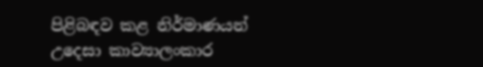පිළිබඳව කළ නිර්මාණයන් උදෙසා කාව්‍යාලංකාර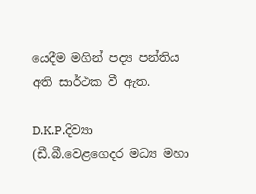යෙදීම මගින් පද්‍ය පන්තිය අති සාර්ථක වී ඇත.

D.K.P.දිව්‍යා
(ඩී.බී.වෙළගෙදර මධ්‍ය මහා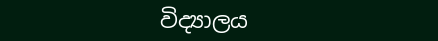විද්‍යාලය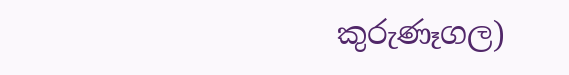කුරුණෑගල)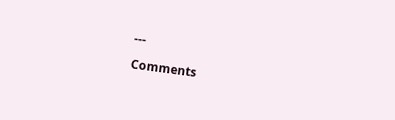---

Comments